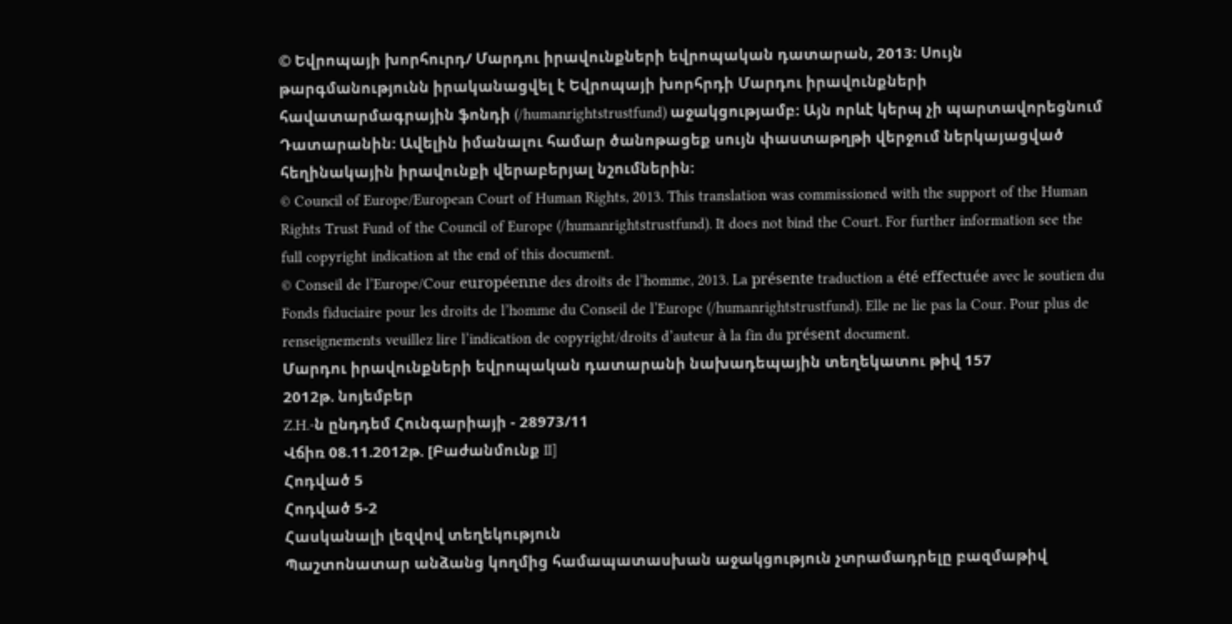© Եվրոպայի խորհուրդ/ Մարդու իրավունքների եվրոպական դատարան, 2013: Սույն թարգմանությունն իրականացվել է Եվրոպայի խորհրդի Մարդու իրավունքների հավատարմագրային ֆոնդի (/humanrightstrustfund) աջակցությամբ: Այն որևէ կերպ չի պարտավորեցնում Դատարանին: Ավելին իմանալու համար ծանոթացեք սույն փաստաթղթի վերջում ներկայացված հեղինակային իրավունքի վերաբերյալ նշումներին:
© Council of Europe/European Court of Human Rights, 2013. This translation was commissioned with the support of the Human Rights Trust Fund of the Council of Europe (/humanrightstrustfund). It does not bind the Court. For further information see the full copyright indication at the end of this document.
© Conseil de l’Europe/Cour européenne des droits de l’homme, 2013. La présente traduction a été effectuée avec le soutien du Fonds fiduciaire pour les droits de l’homme du Conseil de l’Europe (/humanrightstrustfund). Elle ne lie pas la Cour. Pour plus de renseignements veuillez lire l’indication de copyright/droits d’auteur à la fin du présent document.
Մարդու իրավունքների եվրոպական դատարանի նախադեպային տեղեկատու թիվ 157
2012թ. նոյեմբեր
Z.H.-ն ընդդեմ Հունգարիայի - 28973/11
Վճիռ 08.11.2012թ. [Բաժանմունք II]
Հոդված 5
Հոդված 5-2
Հասկանալի լեզվով տեղեկություն
Պաշտոնատար անձանց կողմից համապատասխան աջակցություն չտրամադրելը բազմաթիվ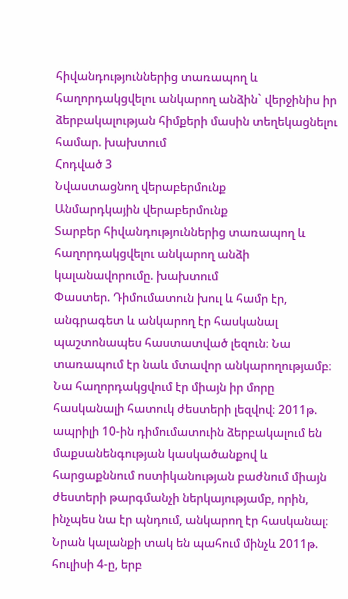հիվանդություններից տառապող և հաղորդակցվելու անկարող անձին` վերջինիս իր ձերբակալության հիմքերի մասին տեղեկացնելու համար. խախտում
Հոդված 3
Նվաստացնող վերաբերմունք
Անմարդկային վերաբերմունք
Տարբեր հիվանդություններից տառապող և հաղորդակցվելու անկարող անձի կալանավորումը. խախտում
Փաստեր. Դիմումատուն խուլ և համր էր, անգրագետ և անկարող էր հասկանալ պաշտոնապես հաստատված լեզուն։ Նա տառապում էր նաև մտավոր անկարողությամբ։ Նա հաղորդակցվում էր միայն իր մորը հասկանալի հատուկ ժեստերի լեզվով։ 2011թ. ապրիլի 10-ին դիմումատուին ձերբակալում են մաքսանենգության կասկածանքով և հարցաքննում ոստիկանության բաժնում միայն ժեստերի թարգմանչի ներկայությամբ, որին, ինչպես նա էր պնդում, անկարող էր հասկանալ։ Նրան կալանքի տակ են պահում մինչև 2011թ. հուլիսի 4-ը, երբ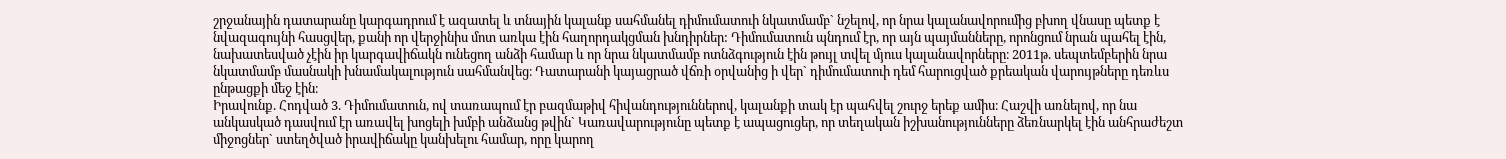շրջանային դատարանը կարգադրում է ազատել և տնային կալանք սահմանել դիմումատուի նկատմամբ` նշելով, որ նրա կալանավորումից բխող վնասը պետք է նվազագույնի հասցվեր, քանի որ վերջինիս մոտ առկա էին հաղորդակցման խնդիրներ: Դիմումատուն պնդում էր, որ այն պայմանները, որոնցում նրան պահել էին, նախատեսված չէին իր կարգավիճակն ունեցող անձի համար և որ նրա նկատմամբ ոտնձգություն էին թույլ տվել մյուս կալանավորները։ 2011թ. սեպտեմբերին նրա նկատմամբ մասնակի խնամակալություն սահմանվեց։ Դատարանի կայացրած վճռի օրվանից ի վեր` դիմումատուի դեմ հարուցված քրեական վարույթները դեռևս ընթացքի մեջ էին։
Իրավունք. Հոդված 3. Դիմումատուն, ով տառապում էր բազմաթիվ հիվանդություններով, կալանքի տակ էր պահվել շուրջ երեք ամիս։ Հաշվի առնելով, որ նա անկասկած դասվում էր առավել խոցելի խմբի անձանց թվին` Կառավարությունը պետք է ապացուցեր, որ տեղական իշխանությունները ձեռնարկել էին անհրաժեշտ միջոցներ` ստեղծված իրավիճակը կանխելու համար, որը կարող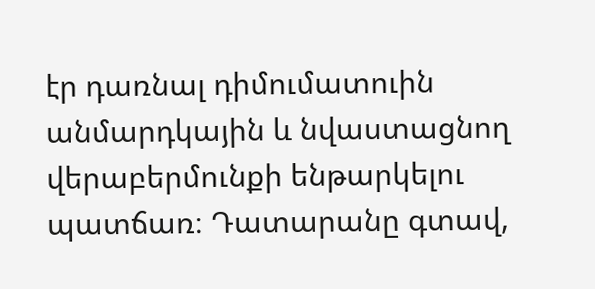էր դառնալ դիմումատուին անմարդկային և նվաստացնող վերաբերմունքի ենթարկելու պատճառ։ Դատարանը գտավ,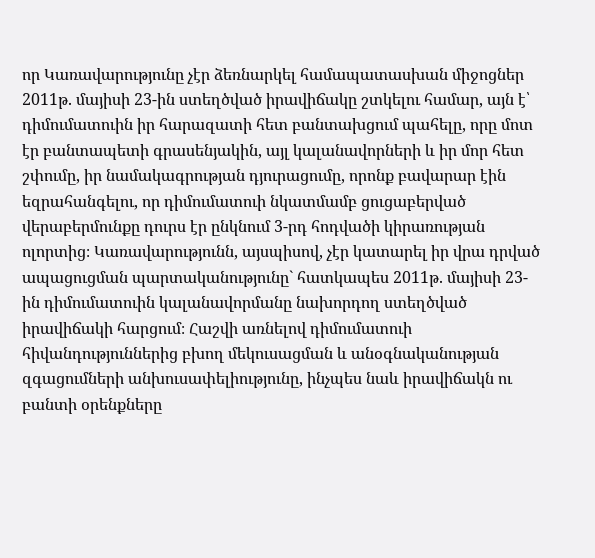որ Կառավարությունը չէր ձեռնարկել համապատասխան միջոցներ 2011թ. մայիսի 23-ին ստեղծված իրավիճակը շտկելու համար, այն է՝ դիմումատուին իր հարազատի հետ բանտախցում պահելը, որը մոտ էր բանտապետի գրասենյակին, այլ կալանավորների և իր մոր հետ շփումը, իր նամակագրության դյուրացումը, որոնք բավարար էին եզրահանգելու, որ դիմումատուի նկատմամբ ցուցաբերված վերաբերմունքը դուրս էր ընկնում 3-րդ հոդվածի կիրառության ոլորտից։ Կառավարությունն, այսպիսով, չէր կատարել իր վրա դրված ապացուցման պարտականությունը` հատկապես 2011թ. մայիսի 23-ին դիմումատուին կալանավորմանը նախորդող ստեղծված իրավիճակի հարցում։ Հաշվի առնելով դիմումատուի հիվանդություններից բխող մեկուսացման և անօգնականության զգացումների անխուսափելիությունը, ինչպես նաև իրավիճակն ու բանտի օրենքները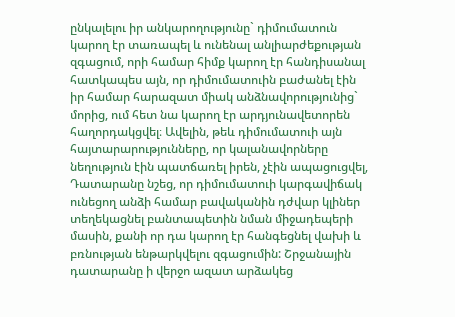ընկալելու իր անկարողությունը` դիմումատուն կարող էր տառապել և ունենալ անլիարժեքության զգացում, որի համար հիմք կարող էր հանդիսանալ հատկապես այն, որ դիմումատուին բաժանել էին իր համար հարազատ միակ անձնավորությունից` մորից, ում հետ նա կարող էր արդյունավետորեն հաղորդակցվել։ Ավելին, թեև դիմումատուի այն հայտարարությունները, որ կալանավորները նեղություն էին պատճառել իրեն, չէին ապացուցվել, Դատարանը նշեց, որ դիմումատուի կարգավիճակ ունեցող անձի համար բավականին դժվար կլիներ տեղեկացնել բանտապետին նման միջադեպերի մասին, քանի որ դա կարող էր հանգեցնել վախի և բռնության ենթարկվելու զգացումին: Շրջանային դատարանը ի վերջո ազատ արձակեց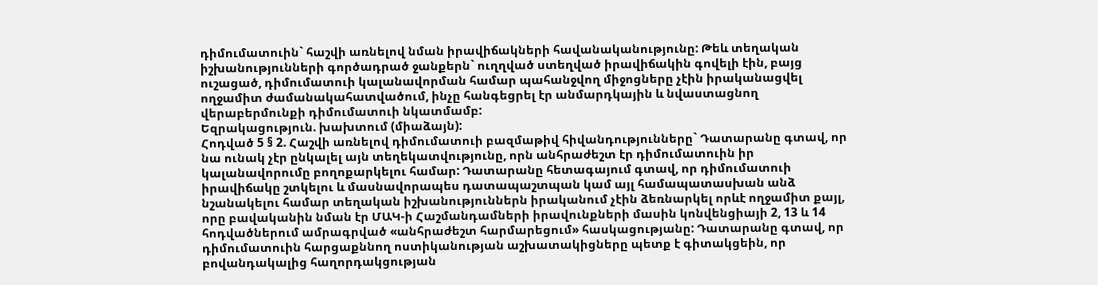դիմումատուին` հաշվի առնելով նման իրավիճակների հավանականությունը: Թեև տեղական իշխանությունների գործադրած ջանքերն` ուղղված ստեղված իրավիճակին գովելի էին, բայց ուշացած, դիմումատուի կալանավորման համար պահանջվող միջոցները չէին իրականացվել ողջամիտ ժամանակահատվածում, ինչը հանգեցրել էր անմարդկային և նվաստացնող վերաբերմունքի դիմումատուի նկատմամբ:
Եզրակացություն. խախտում (միաձայն):
Հոդված 5 § 2. Հաշվի առնելով դիմումատուի բազմաթիվ հիվանդությունները` Դատարանը գտավ, որ նա ունակ չէր ընկալել այն տեղեկատվությունը, որն անհրաժեշտ էր դիմումատուին իր կալանավորումը բողոքարկելու համար: Դատարանը հետագայում գտավ, որ դիմումատուի իրավիճակը շտկելու և մասնավորապես դատապաշտպան կամ այլ համապատասխան անձ նշանակելու համար տեղական իշխանություններն իրականում չէին ձեռնարկել որևէ ողջամիտ քայլ, որը բավականին նման էր ՄԱԿ-ի Հաշմանդամների իրավունքների մասին կոնվենցիայի 2, 13 և 14 հոդվածներում ամրագրված «անհրաժեշտ հարմարեցում» հասկացությանը: Դատարանը գտավ, որ դիմումատուին հարցաքննող ոստիկանության աշխատակիցները պետք է գիտակցեին, որ բովանդակալից հաղորդակցության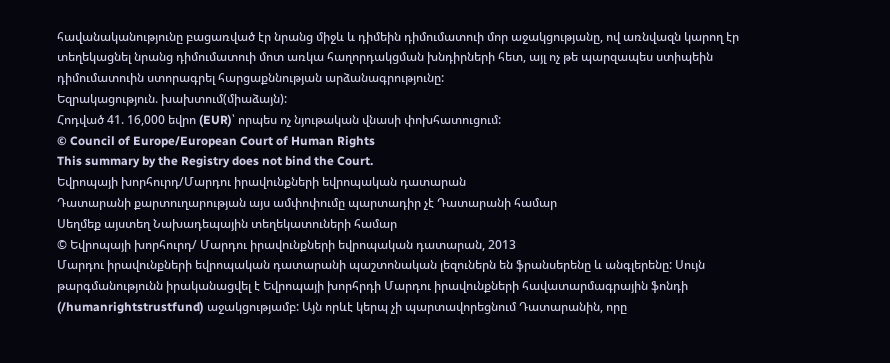հավանականությունը բացառված էր նրանց միջև և դիմեին դիմումատուի մոր աջակցությանը, ով առնվազն կարող էր տեղեկացնել նրանց դիմումատուի մոտ առկա հաղորդակցման խնդիրների հետ, այլ ոչ թե պարզապես ստիպեին դիմումատուին ստորագրել հարցաքննության արձանագրությունը:
Եզրակացություն. խախտում(միաձայն):
Հոդված 41. 16,000 եվրո (EUR)՝ որպես ոչ նյութական վնասի փոխհատուցում:
© Council of Europe/European Court of Human Rights
This summary by the Registry does not bind the Court.
Եվրոպայի խորհուրդ/Մարդու իրավունքների եվրոպական դատարան
Դատարանի քարտուղարության այս ամփոփումը պարտադիր չէ Դատարանի համար
Սեղմեք այստեղ Նախադեպային տեղեկատուների համար
© Եվրոպայի խորհուրդ/ Մարդու իրավունքների եվրոպական դատարան, 2013
Մարդու իրավունքների եվրոպական դատարանի պաշտոնական լեզուներն են ֆրանսերենը և անգլերենը: Սույն թարգմանությունն իրականացվել է Եվրոպայի խորհրդի Մարդու իրավունքների հավատարմագրային ֆոնդի (/humanrightstrustfund) աջակցությամբ: Այն որևէ կերպ չի պարտավորեցնում Դատարանին, որը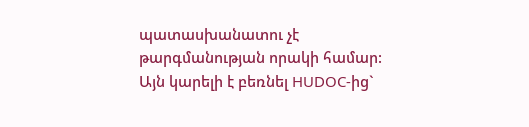պատասխանատու չէ թարգմանության որակի համար: Այն կարելի է բեռնել HUDOC-ից`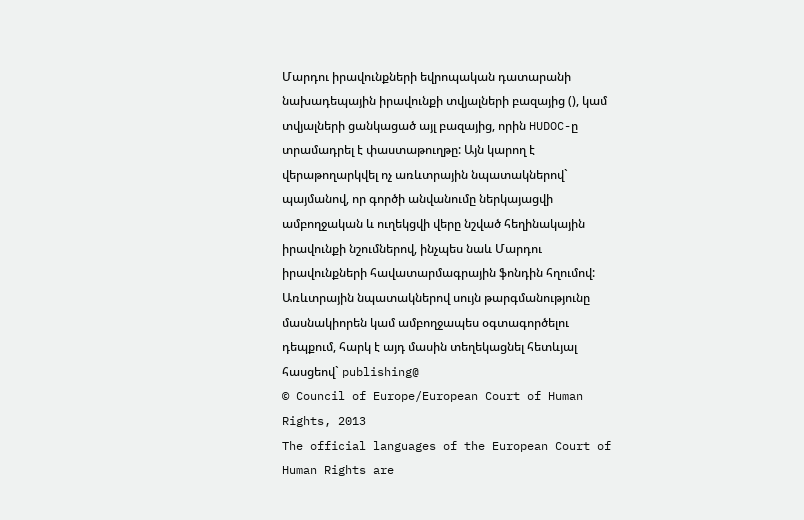Մարդու իրավունքների եվրոպական դատարանի նախադեպային իրավունքի տվյալների բազայից (), կամ տվյալների ցանկացած այլ բազայից, որին HUDOC-ը տրամադրել է փաստաթուղթը: Այն կարող է վերաթողարկվել ոչ առևտրային նպատակներով` պայմանով, որ գործի անվանումը ներկայացվի ամբողջական և ուղեկցվի վերը նշված հեղինակային իրավունքի նշումներով, ինչպես նաև Մարդու իրավունքների հավատարմագրային ֆոնդին հղումով: Առևտրային նպատակներով սույն թարգմանությունը մասնակիորեն կամ ամբողջապես օգտագործելու դեպքում, հարկ է այդ մասին տեղեկացնել հետևյալ հասցեով` publishing@
© Council of Europe/European Court of Human Rights, 2013
The official languages of the European Court of Human Rights are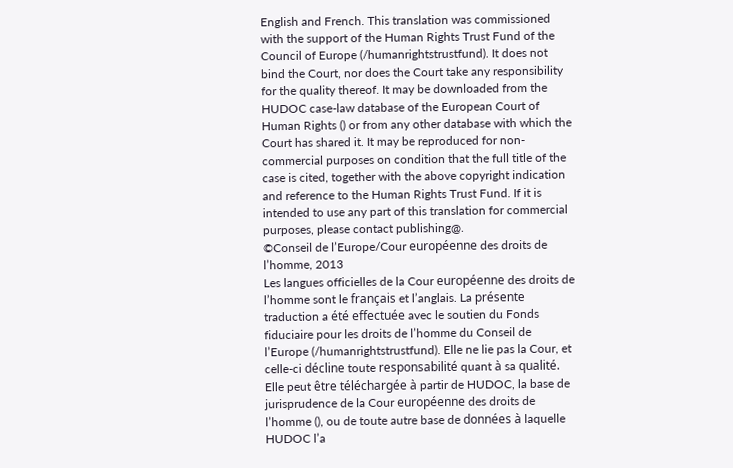English and French. This translation was commissioned with the support of the Human Rights Trust Fund of the Council of Europe (/humanrightstrustfund). It does not bind the Court, nor does the Court take any responsibility for the quality thereof. It may be downloaded from the HUDOC case-law database of the European Court of Human Rights () or from any other database with which the Court has shared it. It may be reproduced for non-commercial purposes on condition that the full title of the case is cited, together with the above copyright indication and reference to the Human Rights Trust Fund. If it is intended to use any part of this translation for commercial purposes, please contact publishing@.
©Conseil de l’Europe/Cour européenne des droits de l’homme, 2013
Les langues officielles de la Cour européenne des droits de l’homme sont le français et l’anglais. La présente traduction a été effectuée avec le soutien du Fonds fiduciaire pour les droits de l’homme du Conseil de l’Europe (/humanrightstrustfund). Elle ne lie pas la Cour, et celle-ci décline toute responsabilité quant à sa qualité. Elle peut être téléchargée à partir de HUDOC, la base de jurisprudence de la Cour européenne des droits de l’homme (), ou de toute autre base de données à laquelle HUDOC l’a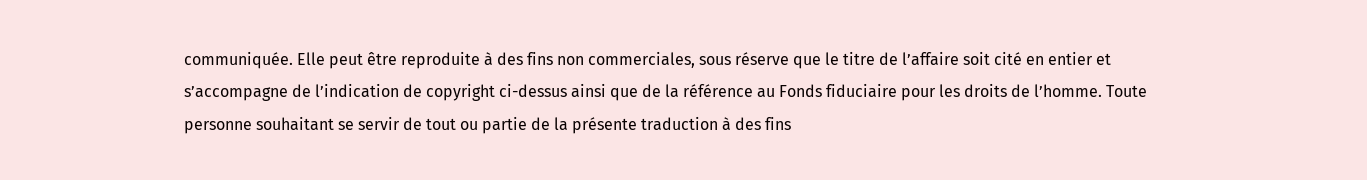communiquée. Elle peut être reproduite à des fins non commerciales, sous réserve que le titre de l’affaire soit cité en entier et s’accompagne de l’indication de copyright ci-dessus ainsi que de la référence au Fonds fiduciaire pour les droits de l’homme. Toute personne souhaitant se servir de tout ou partie de la présente traduction à des fins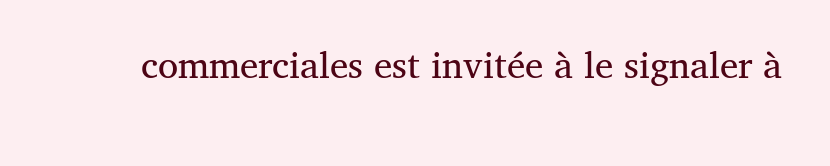commerciales est invitée à le signaler à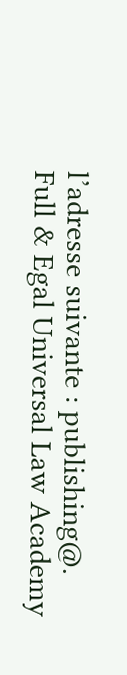l’adresse suivante : publishing@.
Full & Egal Universal Law Academy